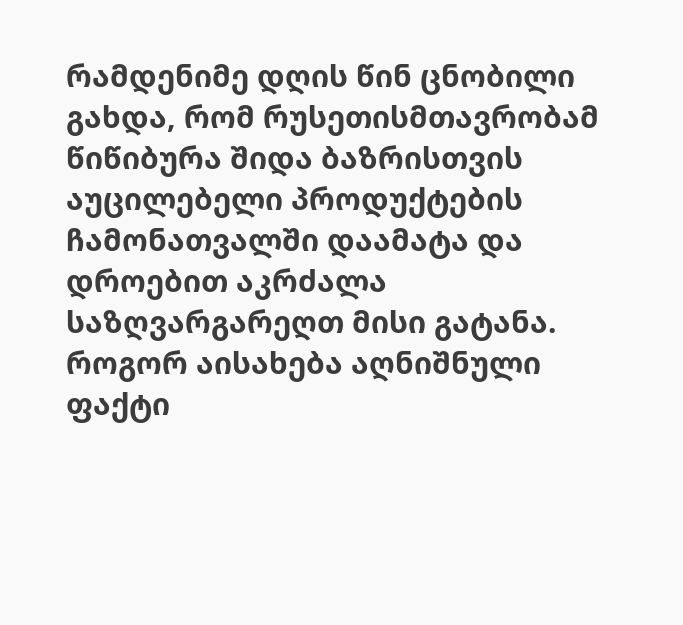რამდენიმე დღის წინ ცნობილი გახდა, რომ რუსეთისმთავრობამ წიწიბურა შიდა ბაზრისთვის აუცილებელი პროდუქტების ჩამონათვალში დაამატა და დროებით აკრძალა საზღვარგარეღთ მისი გატანა. როგორ აისახება აღნიშნული ფაქტი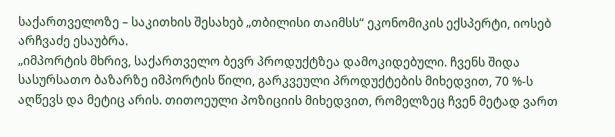საქართველოზე – საკითხის შესახებ „თბილისი თაიმსს“ ეკონომიკის ექსპერტი, იოსებ არჩვაძე ესაუბრა.
„იმპორტის მხრივ, საქართველო ბევრ პროდუქტზეა დამოკიდებული. ჩვენს შიდა სასურსათო ბაზარზე იმპორტის წილი, გარკვეული პროდუქტების მიხედვით, 70 %-ს აღწევს და მეტიც არის. თითოეული პოზიციის მიხედვით, რომელზეც ჩვენ მეტად ვართ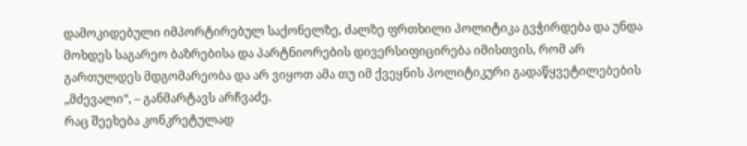დამოკიდებული იმპორტირებულ საქონელზე, ძალზე ფრთხილი პოლიტიკა გვჭირდება და უნდა მოხდეს საგარეო ბაზრებისა და პარტნიორების დივერსიფიცირება იმისთვის, რომ არ გართულდეს მდგომარეობა და არ ვიყოთ ამა თუ იმ ქვეყნის პოლიტიკური გადაწყვეტილებების „მძევალი“, – განმარტავს არჩვაძე.
რაც შეეხება კონკრეტულად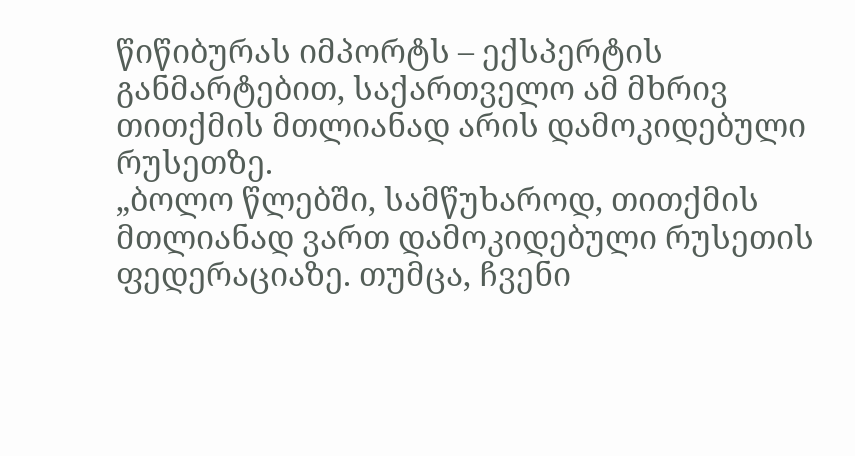წიწიბურას იმპორტს – ექსპერტის განმარტებით, საქართველო ამ მხრივ თითქმის მთლიანად არის დამოკიდებული რუსეთზე.
„ბოლო წლებში, სამწუხაროდ, თითქმის მთლიანად ვართ დამოკიდებული რუსეთის ფედერაციაზე. თუმცა, ჩვენი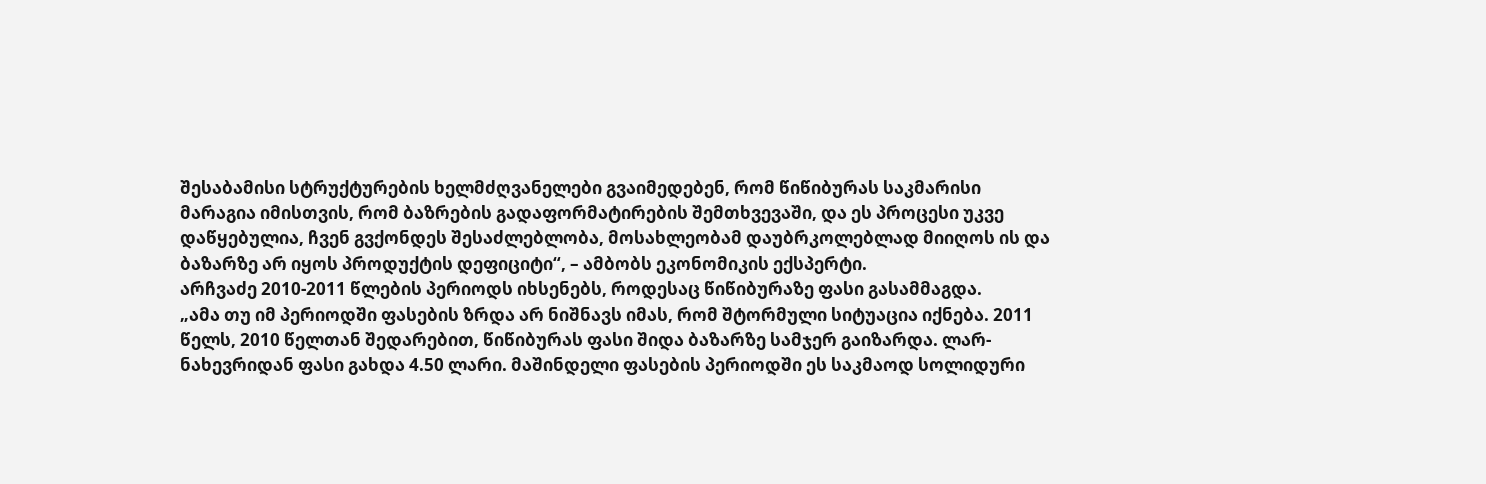შესაბამისი სტრუქტურების ხელმძღვანელები გვაიმედებენ, რომ წიწიბურას საკმარისი მარაგია იმისთვის, რომ ბაზრების გადაფორმატირების შემთხვევაში, და ეს პროცესი უკვე დაწყებულია, ჩვენ გვქონდეს შესაძლებლობა, მოსახლეობამ დაუბრკოლებლად მიიღოს ის და ბაზარზე არ იყოს პროდუქტის დეფიციტი“, – ამბობს ეკონომიკის ექსპერტი.
არჩვაძე 2010-2011 წლების პერიოდს იხსენებს, როდესაც წიწიბურაზე ფასი გასამმაგდა.
„ამა თუ იმ პერიოდში ფასების ზრდა არ ნიშნავს იმას, რომ შტორმული სიტუაცია იქნება. 2011 წელს, 2010 წელთან შედარებით, წიწიბურას ფასი შიდა ბაზარზე სამჯერ გაიზარდა. ლარ-ნახევრიდან ფასი გახდა 4.50 ლარი. მაშინდელი ფასების პერიოდში ეს საკმაოდ სოლიდური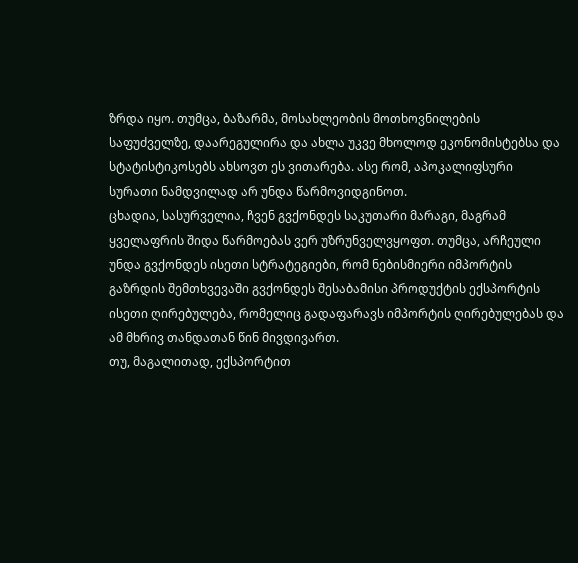ზრდა იყო. თუმცა, ბაზარმა, მოსახლეობის მოთხოვნილების საფუძველზე, დაარეგულირა და ახლა უკვე მხოლოდ ეკონომისტებსა და სტატისტიკოსებს ახსოვთ ეს ვითარება. ასე რომ, აპოკალიფსური სურათი ნამდვილად არ უნდა წარმოვიდგინოთ.
ცხადია, სასურველია, ჩვენ გვქონდეს საკუთარი მარაგი, მაგრამ ყველაფრის შიდა წარმოებას ვერ უზრუნველვყოფთ. თუმცა, არჩეული უნდა გვქონდეს ისეთი სტრატეგიები, რომ ნებისმიერი იმპორტის გაზრდის შემთხვევაში გვქონდეს შესაბამისი პროდუქტის ექსპორტის ისეთი ღირებულება, რომელიც გადაფარავს იმპორტის ღირებულებას და ამ მხრივ თანდათან წინ მივდივართ.
თუ, მაგალითად, ექსპორტით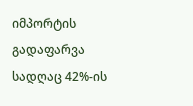იმპორტის გადაფარვა სადღაც 42%-ის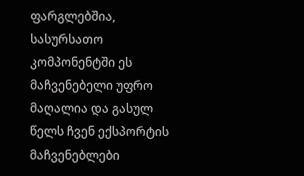ფარგლებშია, სასურსათო კომპონენტში ეს მაჩვენებელი უფრო მაღალია და გასულ წელს ჩვენ ექსპორტის მაჩვენებლები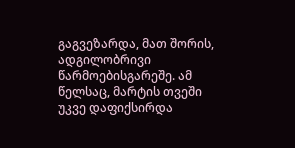გაგვეზარდა, მათ შორის, ადგილობრივი წარმოებისგარეშე. ამ წელსაც, მარტის თვეში უკვე დაფიქსირდა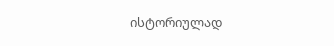ისტორიულად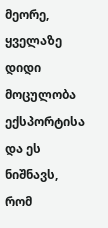მეორე, ყველაზე დიდი მოცულობა ექსპორტისა და ეს ნიშნავს, რომ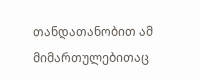თანდათანობით ამ მიმართულებითაც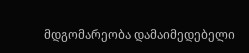მდგომარეობა დამაიმედებელი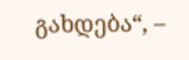გახდება“, –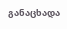განაცხადა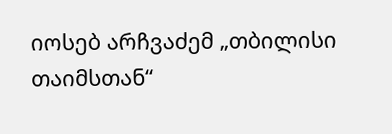იოსებ არჩვაძემ „თბილისი თაიმსთან“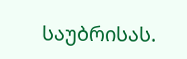საუბრისას.